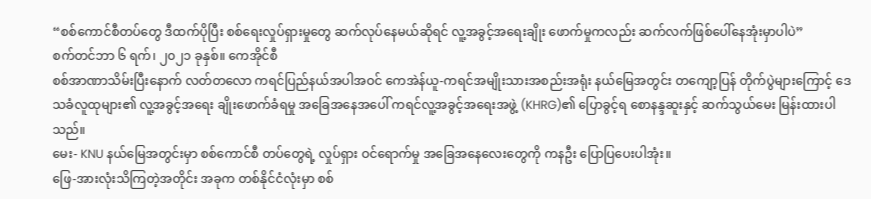“စစ်ကောင်စီတပ်တွေ ဒီထက်ပိုပြီး စစ်ရေးလှုပ်ရှားမှုတွေ ဆက်လုပ်နေမယ်ဆိုရင် လူ့အခွင့်အရေးချိုး ဖောက်မှုကလည်း ဆက်လက်ဖြစ်ပေါ်နေအုံးမှာပါပဲ”
စက်တင်ဘာ ၆ ရက်၊ ၂၀၂၁ ခုနှစ်။ ကေအိုင်စီ
စစ်အာဏာသိမ်းပြီးနောက် လတ်တလော ကရင်ပြည်နယ်အပါအဝင် ကေအဲန်ယူ-ကရင်အမျိုးသားအစည်းအရုံး နယ်မြေအတွင်း တကျော့ပြန် တိုက်ပွဲများကြောင့် ဒေသခံလူထုများ၏ လူ့အခွင့်အရေး ချိုးဖောက်ခံရမှု အခြေအနေအပေါ် ကရင်လူ့အခွင့်အရေးအဖွဲ့ (KHRG)၏ ပြောခွင့်ရ စောနန္ဒဆူးနှင့် ဆက်သွယ်မေး မြန်းထားပါသည်။
မေး- KNU နယ်မြေအတွင်းမှာ စစ်ကောင်စီ တပ်တွေရဲ့ လှုပ်ရှား ဝင်ရောက်မှု အခြေအနေလေးတွေကို ကနဦး ပြောပြပေးပါအုံး။
ဖြေ-အားလုံးသိကြတဲ့အတိုင်း အခုက တစ်နိုင်ငံလုံးမှာ စစ်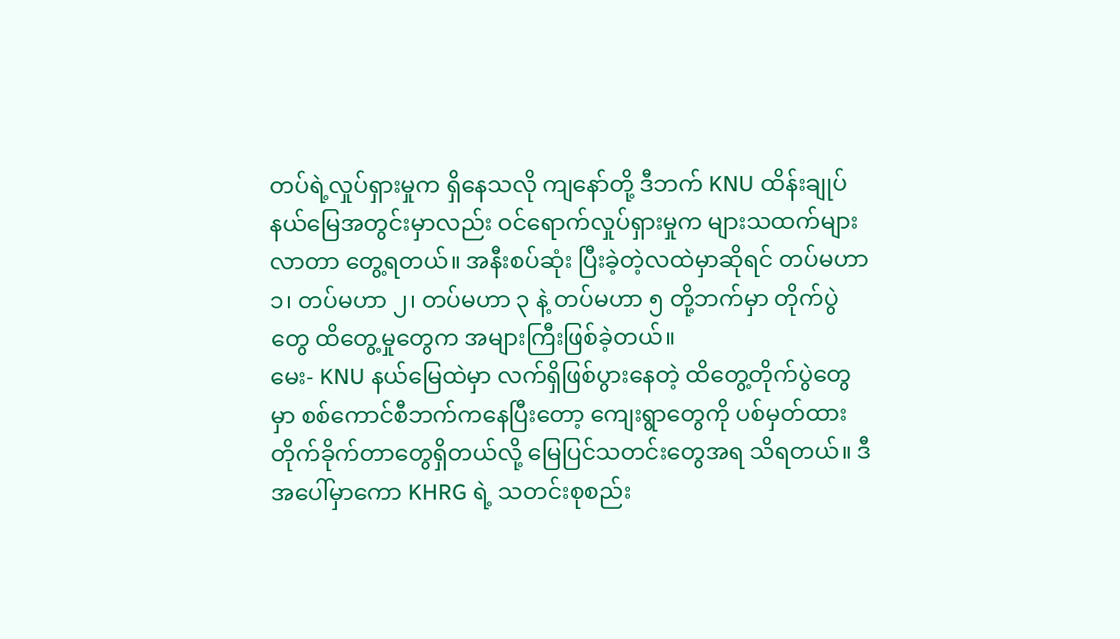တပ်ရဲ့လှုပ်ရှားမှုက ရှိနေသလို ကျနော်တို့ ဒီဘက် KNU ထိန်းချုပ်နယ်မြေအတွင်းမှာလည်း ဝင်ရောက်လှုပ်ရှားမှုက များသထက်များလာတာ တွေ့ရတယ်။ အနီးစပ်ဆုံး ပြီးခဲ့တဲ့လထဲမှာဆိုရင် တပ်မဟာ ၁၊ တပ်မဟာ ၂၊ တပ်မဟာ ၃ နဲ့ တပ်မဟာ ၅ တို့ဘက်မှာ တိုက်ပွဲတွေ ထိတွေ့မှုတွေက အများကြီးဖြစ်ခဲ့တယ်။
မေး- KNU နယ်မြေထဲမှာ လက်ရှိဖြစ်ပွားနေတဲ့ ထိတွေ့တိုက်ပွဲတွေမှာ စစ်ကောင်စီဘက်ကနေပြီးတော့ ကျေးရွာတွေကို ပစ်မှတ်ထား တိုက်ခိုက်တာတွေရှိတယ်လို့ မြေပြင်သတင်းတွေအရ သိရတယ်။ ဒီအပေါ်မှာကော KHRG ရဲ့ သတင်းစုစည်း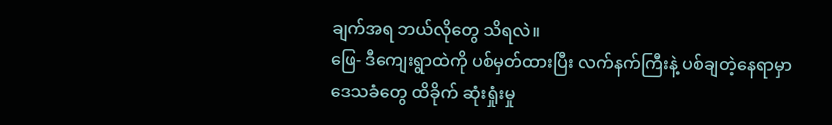ချက်အရ ဘယ်လိုတွေ သိရလဲ။
ဖြေ- ဒီကျေးရွာထဲကို ပစ်မှတ်ထားပြီး လက်နက်ကြီးနဲ့ ပစ်ချတဲ့နေရာမှာ ဒေသခံတွေ ထိခိုက် ဆုံးရှုံးမှု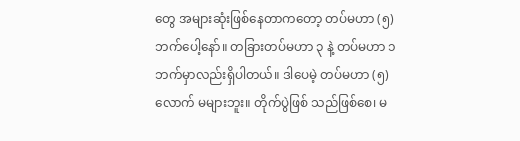တွေ အများဆုံးဖြစ်နေတာကတော့ တပ်မဟာ (၅)ဘက်ပေါ့နော်။ တခြားတပ်မဟာ ၃ နဲ့ တပ်မဟာ ၁ ဘက်မှာလည်းရှိပါတယ်။ ဒါပေမဲ့ တပ်မဟာ (၅)လောက် မများဘူး။ တိုက်ပွဲဖြစ် သည်ဖြစ်စေ၊ မ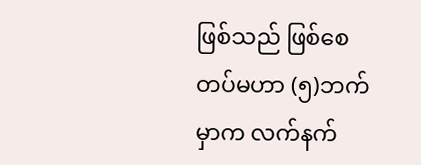ဖြစ်သည် ဖြစ်စေ တပ်မဟာ (၅)ဘက်မှာက လက်နက်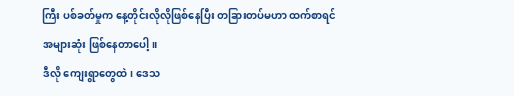ကြီး ပစ်ခတ်မှုက နေ့တိုင်းလိုလိုဖြစ်နေပြီး တခြားတပ်မဟာ ထက်စာရင် အများဆုံး ဖြစ်နေတာပေါ့။
ဒီလို ကျေးရွာတွေထဲ၊ ဒေသ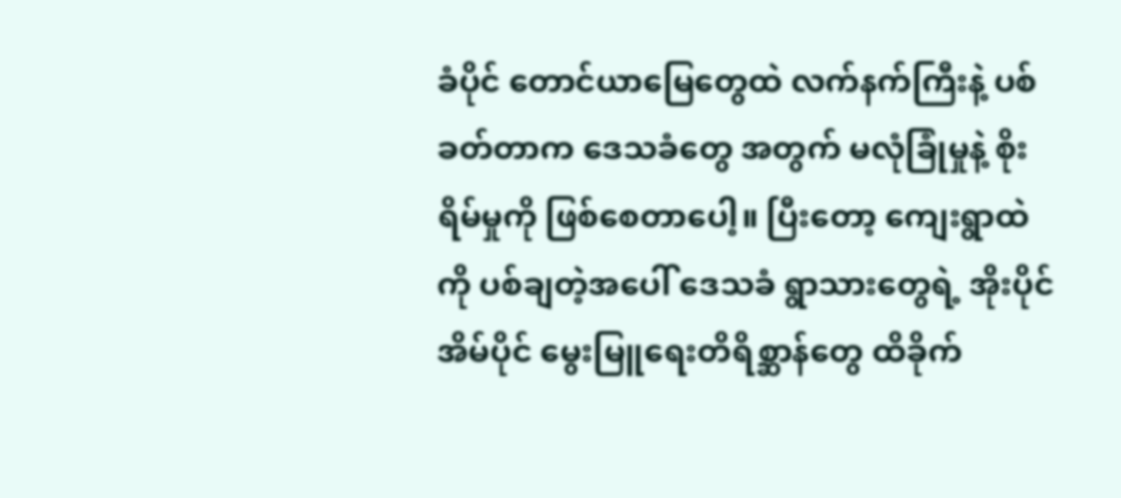ခံပိုင် တောင်ယာမြေတွေထဲ လက်နက်ကြီးနဲ့ ပစ်ခတ်တာက ဒေသခံတွေ အတွက် မလုံခြုံမှုနဲ့ စိုးရိမ်မှုကို ဖြစ်စေတာပေါ့။ ပြီးတော့ ကျေးရွာထဲကို ပစ်ချတဲ့အပေါ် ဒေသခံ ရွာသားတွေရဲ့ အိုးပိုင်အိမ်ပိုင် မွေးမြူရေးတိရိစ္ဆာန်တွေ ထိခိုက်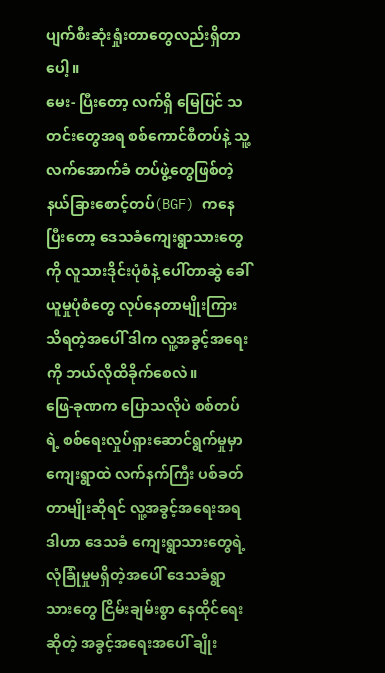ပျက်စီးဆုံးရှုံးတာတွေလည်းရှိတာပေါ့။
မေး- ပြီးတော့ လက်ရှိ မြေပြင် သတင်းတွေအရ စစ်ကောင်စီတပ်နဲ့ သူ့လက်အောက်ခံ တပ်ဖွဲ့တွေဖြစ်တဲ့ နယ်ခြားစောင့်တပ်(BGF) ကနေပြီးတော့ ဒေသခံကျေးရွာသားတွေကို လူသားဒိုင်းပုံစံနဲ့ ပေါ်တာဆွဲ ခေါ်ယူမှုပုံစံတွေ လုပ်နေတာမျိုးကြားသိရတဲ့အပေါ် ဒါက လူ့အခွင့်အရေးကို ဘယ်လိုထိခိုက်စေလဲ။
ဖြေ-ခုဏက ပြောသလိုပဲ စစ်တပ်ရဲ့ စစ်ရေးလှုပ်ရှားဆောင်ရွက်မှုမှာ ကျေးရွာထဲ လက်နက်ကြီး ပစ်ခတ်တာမျိုးဆိုရင် လူ့အခွင့်အရေးအရ ဒါဟာ ဒေသခံ ကျေးရွာသားတွေရဲ့ လုံခြုံမှုမရှိတဲ့အပေါ် ဒေသခံရွာသားတွေ ငြိမ်းချမ်းစွာ နေထိုင်ရေးဆိုတဲ့ အခွင့်အရေးအပေါ် ချိုး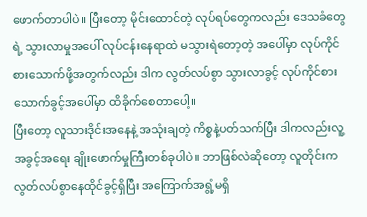ဖောက်တာပါပဲ။ ပြီးတော့ မိုင်းထောင်တဲ့ လုပ်ရပ်တွေကလည်း ဒေသခံတွေရဲ့ သွားလာမှုအပေါ် လုပ်ငန်းနေရာထဲ မသွားရဲတော့တဲ့ အပေါ်မှာ လုပ်ကိုင်စားသောက်ဖို့အတွက်လည်း ဒါက လွတ်လပ်စွာ သွားလာခွင့် လုပ်ကိုင်စား သောက်ခွင့်အပေါ်မှာ ထိခိုက်စေတာပေါ့။
ပြီးတော့ လူသားဒိုင်းအနေနဲ့ အသုံးချတဲ့ ကိစ္စနဲ့ပတ်သက်ပြီး ဒါကလည်းလူ့အခွင့်အရေး ချိုးဖောက်မှုကြီးတစ်ခုပါပဲ။ ဘာဖြစ်လဲဆိုတော့ လူတိုင်းက လွတ်လပ်စွာနေထိုင်ခွင့်ရှိပြီး အကြောက်အရွံ့မရှိ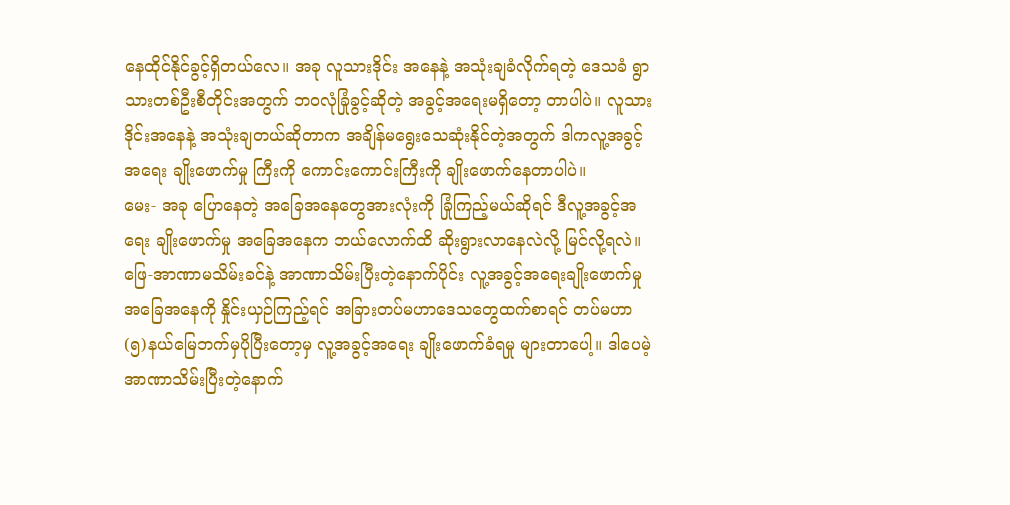နေထိုင်နိုင်ခွင့်ရှိတယ်လေ။ အခု လူသားဒိုင်း အနေနဲ့ အသုံးချခံလိုက်ရတဲ့ ဒေသခံ ရွာသားတစ်ဦးစီတိုင်းအတွက် ဘဝလုံခြုံခွင့်ဆိုတဲ့ အခွင့်အရေးမရှိတော့ တာပါပဲ။ လူသားဒိုင်းအနေနဲ့ အသုံးချတယ်ဆိုတာက အချိန်မရွေးသေဆုံးနိုင်တဲ့အတွက် ဒါကလူ့အခွင့်အရေး ချိုးဖောက်မှု ကြီးကို ကောင်းကောင်းကြီးကို ချိုးဖောက်နေတာပါပဲ။
မေး- အခု ပြောနေတဲ့ အခြေအနေတွေအားလုံးကို ခြုံကြည့်မယ်ဆိုရင် ဒီလူ့အခွင့်အရေး ချိုးဖောက်မှု အခြေအနေက ဘယ်လောက်ထိ ဆိုးရွားလာနေလဲလို့ မြင်လို့ရလဲ။
ဖြေ-အာဏာမသိမ်းခင်နဲ့ အာဏာသိမ်းပြီးတဲ့နောက်ပိုင်း လူ့အခွင့်အရေးချိုးဖောက်မှု အခြေအနေကို နှိုင်းယှဉ်ကြည့်ရင် အခြားတပ်မဟာဒေသတွေထက်စာရင် တပ်မဟာ (၅)နယ်မြေဘက်မှပိုပြီးတော့မှ လူ့အခွင့်အရေး ချိုးဖောက်ခံရမှု များတာပေါ့။ ဒါပေမဲ့ အာဏာသိမ်းပြီးတဲ့နောက်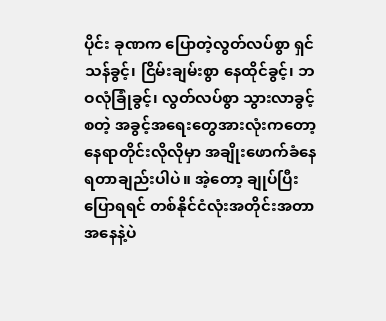ပိုင်း ခုဏက ပြောတဲ့လွတ်လပ်စွာ ရှင်သန်ခွင့်၊ ငြိမ်းချမ်းစွာ နေထိုင်ခွင့်၊ ဘဝလုံခြုံခွင့်၊ လွတ်လပ်စွာ သွားလာခွင့် စတဲ့ အခွင့်အရေးတွေအားလုံးကတော့ နေရာတိုင်းလိုလိုမှာ အချိုးဖောက်ခံနေရတာချည်းပါပဲ။ အဲ့တော့ ချုပ်ပြီးပြောရရင် တစ်နိုင်ငံလုံးအတိုင်းအတာ အနေနဲ့ပဲ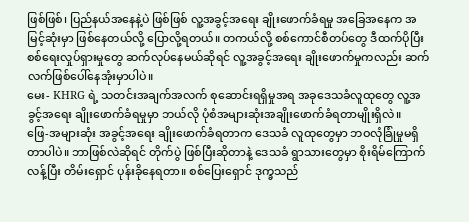ဖြစ်ဖြစ်၊ ပြည်နယ်အနေနဲ့ပဲ ဖြစ်ဖြစ် လူ့အခွင့်အရေး ချိုးဖောက်ခံရမှု အခြေအနေက အမြင့်ဆုံးမှာ ဖြစ်နေတယ်လို့ ပြောလို့ရတယ်။ တကယ်လို့ စစ်ကောင်စီတပ်တွေ ဒီထက်ပိုပြီး စစ်ရေးလှုပ်ရှားမှုတွေ ဆက်လုပ်နေမယ်ဆိုရင် လူ့အခွင့်အရေး ချိုးဖောက်မှုကလည်း ဆက်လက်ဖြစ်ပေါ်နေအုံးမှာပါပဲ။
မေး- KHRG ရဲ့ သတင်းအချက်အလက် စုဆောင်းရရှိမှုအရ အခုဒေသခံလူထုတွေ လူ့အခွင့်အရေး ချိုးဖောက်ခံရမှုမှာ ဘယ်လို ပုံစံအများဆုံးအချိုးဖောက်ခံရတာမျိုးရှိလဲ။
ဖြေ-အများဆုံး အခွင့်အရေး ချိုးဖောက်ခံရတာက ဒေသခံ လူထုတွေမှာ ဘဝလုံခြုံမှုမရှိတာပါပဲ။ ဘာဖြစ်လဲဆိုရင် တိုက်ပွဲ ဖြစ်ပြီးဆိုတာနဲ့ ဒေသခံ ရွာသားတွေမှာ စိုးရိမ်ကြောက်လန့်ပြီး တိမ်းရှောင် ပုန်းခိုနေရတာ။ စစ်ပြေးရှောင် ဒုက္ခသည်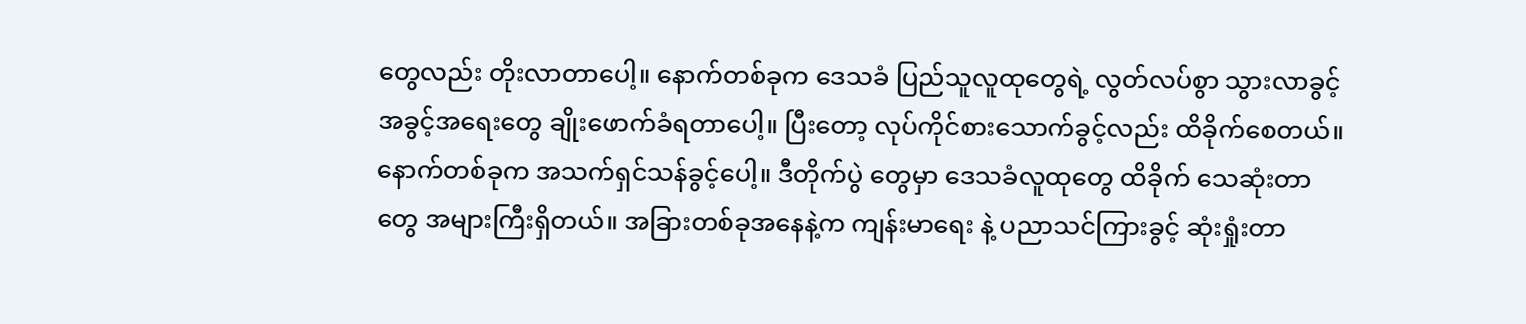တွေလည်း တိုးလာတာပေါ့။ နောက်တစ်ခုက ဒေသခံ ပြည်သူလူထုတွေရဲ့ လွတ်လပ်စွာ သွားလာခွင့် အခွင့်အရေးတွေ ချိုးဖောက်ခံရတာပေါ့။ ပြီးတော့ လုပ်ကိုင်စားသောက်ခွင့်လည်း ထိခိုက်စေတယ်။ နောက်တစ်ခုက အသက်ရှင်သန်ခွင့်ပေါ့။ ဒီတိုက်ပွဲ တွေမှာ ဒေသခံလူထုတွေ ထိခိုက် သေဆုံးတာတွေ အများကြီးရှိတယ်။ အခြားတစ်ခုအနေနဲ့က ကျန်းမာရေး နဲ့ ပညာသင်ကြားခွင့် ဆုံးရှုံးတာ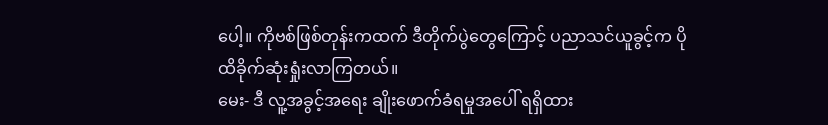ပေါ့။ ကိုဗစ်ဖြစ်တုန်းကထက် ဒီတိုက်ပွဲတွေကြောင့် ပညာသင်ယူခွင့်က ပိုထိခိုက်ဆုံးရှုံးလာကြတယ်။
မေး- ဒီ လူ့အခွင့်အရေး ချိုးဖောက်ခံရမှုအပေါ် ရရှိထား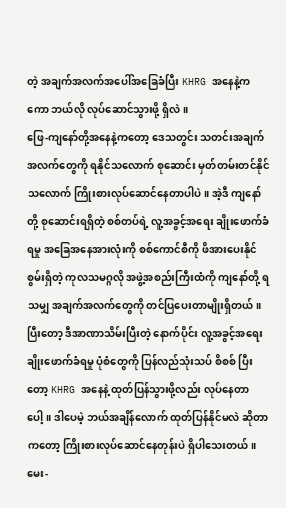တဲ့ အချက်အလက်အပေါ်အခြေခံပြီး KHRG အနေနဲ့ကကော ဘယ်လို လုပ်ဆောင်သွားဖို့ ရှိလဲ။
ဖြေ-ကျနော်တို့အနေနဲ့ကတော့ ဒေသတွင်း သတင်းအချက်အလက်တွေကို ရနိုင်သလောက် စုဆောင်း မှတ်တမ်းတင်နိုင်သလောက် ကြိုးစားလုပ်ဆောင်နေတာပါပဲ။ အဲ့ဒီ ကျနော်တို့ စုဆောင်းရရှိတဲ့ စစ်တပ်ရဲ့ လူ့အခွင့်အရေး ချိုးဖောက်ခံရမှု အခြေအနေအားလုံးကို စစ်ကောင်စီကို ဖိအားပေးနိုင်စွမ်းရှိတဲ့ ကုလသမဂ္ဂလို အဖွဲ့အစည်းကြီးထံကို ကျနော်တို့ ရသမျှ အချက်အလက်တွေကို တင်ပြပေးတာမျိုးရှိတယ်။
ပြီးတော့ ဒီအာဏာသိမ်းပြီးတဲ့ နောက်ပိုင်း လူ့အခွင့်အရေး ချိုးဖောက်ခံရမှု ပုံစံတွေကို ပြန်လည်သုံးသပ် စိစစ် ပြီးတော့ KHRG အနေနဲ့ ထုတ်ပြန်သွားဖို့လည်း လုပ်နေတာပေါ့။ ဒါပေမဲ့ ဘယ်အချိန်လောက် ထုတ်ပြန်နိုင်မလဲ ဆိုတာကတော့ ကြိုးစားလုပ်ဆောင်နေတုန်းပဲ ရှိပါသေးတယ်။
မေး-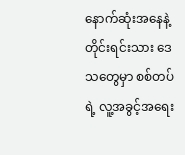နောက်ဆုံးအနေနဲ့ တိုင်းရင်းသား ဒေသတွေမှာ စစ်တပ်ရဲ့ လူ့အခွင့်အရေး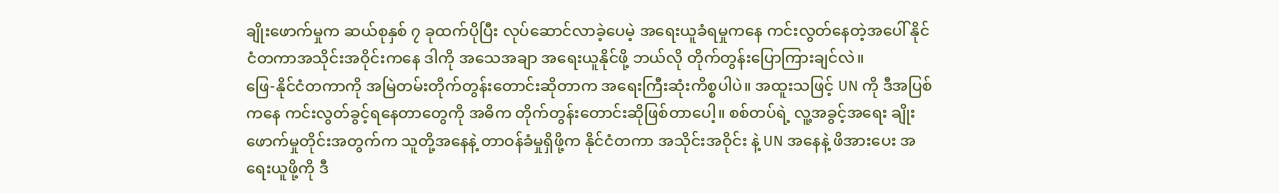ချိုးဖောက်မှုက ဆယ်စုနှစ် ၇ ခုထက်ပိုပြီး လုပ်ဆောင်လာခဲ့ပေမဲ့ အရေးယူခံရမှုကနေ ကင်းလွတ်နေတဲ့အပေါ် နိုင်ငံတကာအသိုင်းအဝိုင်းကနေ ဒါကို အသေအချာ အရေးယူနိုင်ဖို့ ဘယ်လို တိုက်တွန်းပြောကြားချင်လဲ။
ဖြေ-နိုင်ငံတကာကို အမြဲတမ်းတိုက်တွန်းတောင်းဆိုတာက အရေးကြီးဆုံးကိစ္စပါပဲ။ အထူးသဖြင့် UN ကို ဒီအပြစ်ကနေ ကင်းလွတ်ခွင့်ရနေတာတွေကို အဓိက တိုက်တွန်းတောင်းဆိုဖြစ်တာပေါ့။ စစ်တပ်ရဲ့ လူ့အခွင့်အရေး ချိုးဖောက်မှုတိုင်းအတွက်က သူတို့အနေနဲ့ တာဝန်ခံမှုရှိဖို့က နိုင်ငံတကာ အသိုင်းအဝိုင်း နဲ့ UN အနေနဲ့ ဖိအားပေး အရေးယူဖို့ကို ဒီ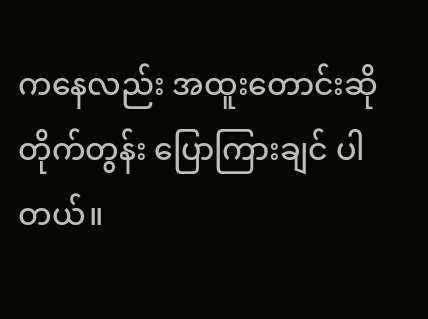ကနေလည်း အထူးတောင်းဆိုတိုက်တွန်း ပြောကြားချင် ပါတယ်။